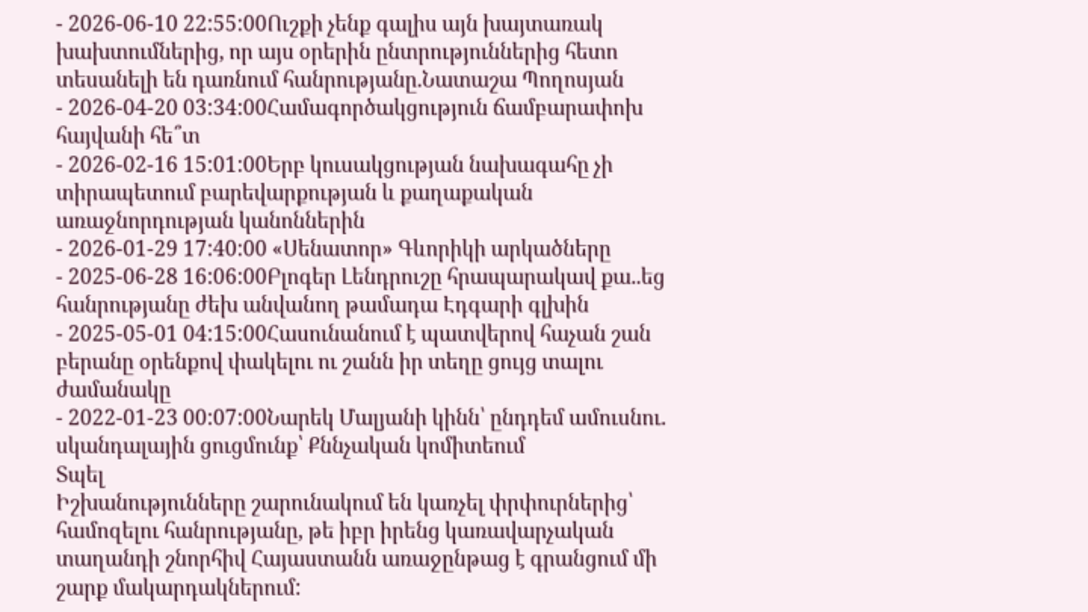- 2026-06-10 22:55:00Ուշքի չենք գալիս այն խայտառակ խախտումներից, որ այս օրերին ընտրություններից հետո տեսանելի են դառնում հանրությանը.Նատաշա Պողոսյան
- 2026-04-20 03:34:00Համագործակցություն ճամբարափոխ հայվանի հե՞տ
- 2026-02-16 15:01:00Երբ կուսակցության նախագահը չի տիրապետում բարեվարքության և քաղաքական առաջնորդության կանոններին
- 2026-01-29 17:40:00 «Սենատոր» Գևորիկի արկածները
- 2025-06-28 16:06:00Բլոգեր Լենդրուշը հրապարակավ քա..եց հանրությանը ժեխ անվանող թամադա Էդգարի գլխին
- 2025-05-01 04:15:00Հասունանում է պատվերով հաչան շան բերանը օրենքով փակելու ու շանն իր տեղը ցույց տալու ժամանակը
- 2022-01-23 00:07:00Նարեկ Մալյանի կինն՝ ընդդեմ ամուսնու. սկանդալային ցուցմունք՝ Քննչական կոմիտեում
Տպել
Իշխանությունները շարունակում են կառչել փրփուրներից՝ համոզելու հանրությանը, թե իբր իրենց կառավարչական տաղանդի շնորհիվ Հայաստանն առաջընթաց է գրանցում մի շարք մակարդակներում: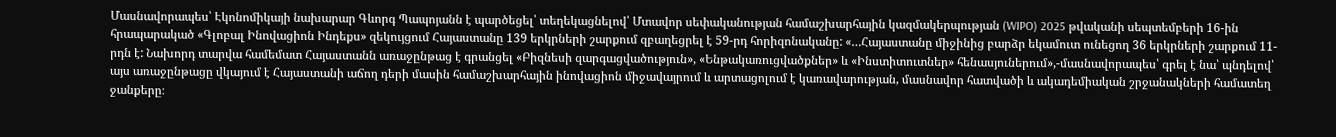Մասնավորապես՝ Էկոնոմիկայի նախարար Գևորգ Պապոյանն է պարծեցել՝ տեղեկացնելով՝ Մտավոր սեփականության համաշխարհային կազմակերպության (WIPO) 2025 թվականի սեպտեմբերի 16-ին հրապարակած «Գլոբալ Ինովացիոն Ինդեքս» զեկույցում Հայաստանը 139 երկրների շարքում զբաղեցրել է 59-րդ հորիզոնականը: «…Հայաստանը միջինից բարձր եկամուտ ունեցող 36 երկրների շարքում 11-րդն է: Նախորդ տարվա համեմատ Հայաստանն առաջընթաց է գրանցել «Բիզնեսի զարգացվածություն», «Ենթակառուցվածքներ» և «Ինստիտուտներ» հենասյուներում»,-մասնավորապես՝ գրել է նա՝ պնդելով՝ այս առաջընթացը վկայում է Հայաստանի աճող դերի մասին համաշխարհային ինովացիոն միջավայրում և արտացոլում է կառավարության, մասնավոր հատվածի և ակադեմիական շրջանակների համատեղ ջանքերը։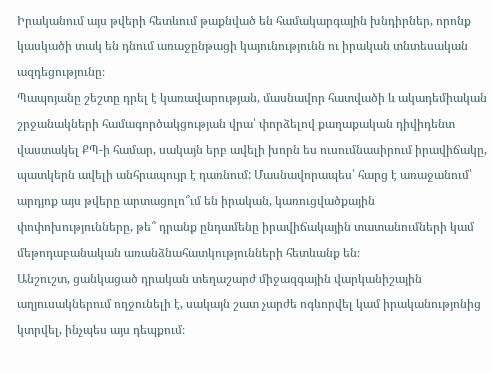Իրականում այս թվերի հետևում թաքնված են համակարգային խնդիրներ, որոնք կասկածի տակ են դնում առաջընթացի կայունությունն ու իրական տնտեսական ազդեցությունը։
Պապոյանը շեշտը դրել է կառավարության, մասնավոր հատվածի և ակադեմիական շրջանակների համագործակցության վրա՝ փորձելով քաղաքական դիվիդենտ վաստակել ՔՊ-ի համար, սակայն երբ ավելի խորն ես ուսումնասիրում իրավիճակը, պատկերն ավելի անհրապույր է դառնում: Մասնավորապես՝ հարց է առաջանում՝ արդյոք այս թվերը արտացոլո՞ւմ են իրական, կառուցվածքային փոփոխությունները, թե՞ դրանք ընդամենը իրավիճակային տատանումների կամ մեթոդաբանական առանձնահատկությունների հետևանք են։
Անշուշտ, ցանկացած դրական տեղաշարժ միջազգային վարկանիշային աղյուսակներում ողջունելի է, սակայն շատ չարժե ոգևորվել կամ իրականությոնից կտրվել, ինչպես այս դեպքում։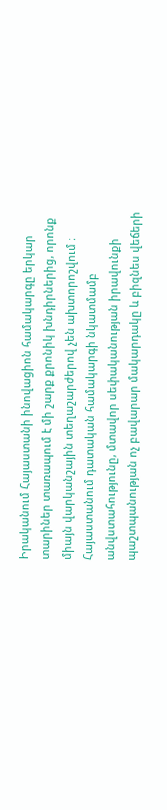Իրականում Հայաստանի ինովացիոն համակարգը երկար տարիներ տառապում է մի շարք քրոնիկ խնդիրներից, որոնք միայն վարկանշային տեղաշարժերով չեն ախտորոշվում ։
Հայաստանում դատական համակարգի նկատմամբ անվստահությունը, մտավոր սեփականության իրավունքի պաշտպանության ոչ բավարար մակարդակը և բիզնես վեճերի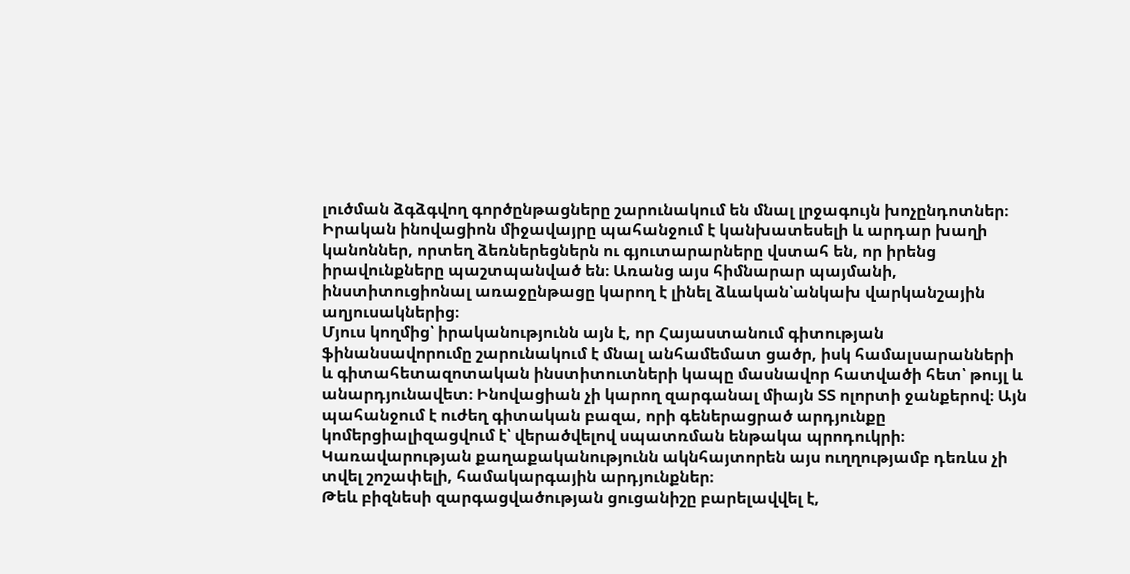լուծման ձգձգվող գործընթացները շարունակում են մնալ լրջագույն խոչընդոտներ։ Իրական ինովացիոն միջավայրը պահանջում է կանխատեսելի և արդար խաղի կանոններ, որտեղ ձեռներեցներն ու գյուտարարները վստահ են, որ իրենց իրավունքները պաշտպանված են։ Առանց այս հիմնարար պայմանի, ինստիտուցիոնալ առաջընթացը կարող է լինել ձևական՝անկախ վարկանշային աղյուսակներից։
Մյուս կողմից՝ իրականությունն այն է, որ Հայաստանում գիտության ֆինանսավորումը շարունակում է մնալ անհամեմատ ցածր, իսկ համալսարանների և գիտահետազոտական ինստիտուտների կապը մասնավոր հատվածի հետ՝ թույլ և անարդյունավետ։ Ինովացիան չի կարող զարգանալ միայն ՏՏ ոլորտի ջանքերով։ Այն պահանջում է ուժեղ գիտական բազա, որի գեներացրած արդյունքը կոմերցիալիզացվում է՝ վերածվելով սպատռման ենթակա պրոդուկրի։ Կառավարության քաղաքականությունն ակնհայտորեն այս ուղղությամբ դեռևս չի տվել շոշափելի, համակարգային արդյունքներ։
Թեև բիզնեսի զարգացվածության ցուցանիշը բարելավվել է,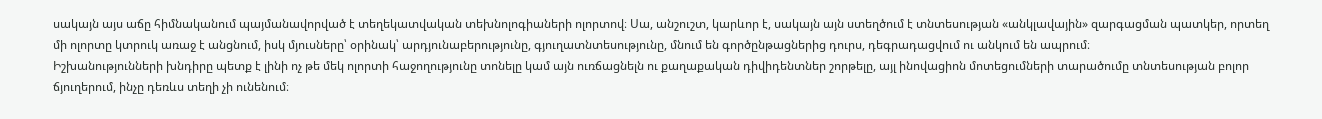սակայն այս աճը հիմնականում պայմանավորված է տեղեկատվական տեխնոլոգիաների ոլորտով։ Սա, անշուշտ, կարևոր է, սակայն այն ստեղծում է տնտեսության «անկլավային» զարգացման պատկեր, որտեղ մի ոլորտը կտրուկ առաջ է անցնում, իսկ մյուսները՝ օրինակ՝ արդյունաբերությունը, գյուղատնտեսությունը, մնում են գործընթացներից դուրս, դեգրադացվում ու անկում են ապրում։
Իշխանությունների խնդիրը պետք է լինի ոչ թե մեկ ոլորտի հաջողությունը տոնելը կամ այն ուռճացնելն ու քաղաքական դիվիդենտներ շորթելը, այլ ինովացիոն մոտեցումների տարածումը տնտեսության բոլոր ճյուղերում, ինչը դեռևս տեղի չի ունենում։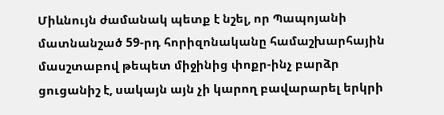Միևնույն ժամանակ պետք է նշել, որ Պապոյանի մատնանշած 59-րդ հորիզոնականը համաշխարհային մասշտաբով թեպետ միջինից փոքր-ինչ բարձր ցուցանիշ է, սակայն այն չի կարող բավարարել երկրի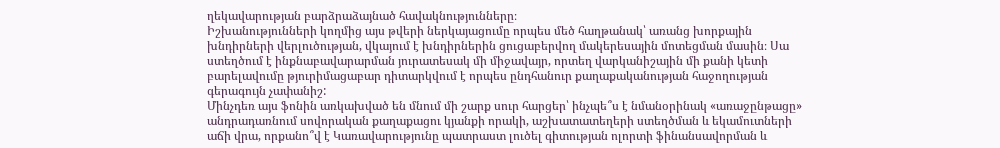ղեկավարության բարձրաձայնած հավակնությունները։
Իշխանությունների կողմից այս թվերի ներկայացումը որպես մեծ հաղթանակ՝ առանց խորքային խնդիրների վերլուծության, վկայում է խնդիրներին ցուցաբերվող մակերեսային մոտեցման մասին։ Սա ստեղծում է ինքնաբավարարման յուրատեսակ մի միջավայր, որտեղ վարկանիշային մի քանի կետի բարելավումը թյուրիմացաբար դիտարկվում է որպես ընդհանուր քաղաքականության հաջողության գերագույն չափանիշ:
Մինչդեռ այս ֆոնին առկախված են մնում մի շարք սուր հարցեր՝ ինչպե՞ս է նմանօրինակ «առաջընթացը» անդրադառնում սովորական քաղաքացու կյանքի որակի, աշխատատեղերի ստեղծման և եկամուտների աճի վրա, որքանո՞վ է Կառավարությունը պատրաստ լուծել գիտության ոլորտի ֆինանսավորման և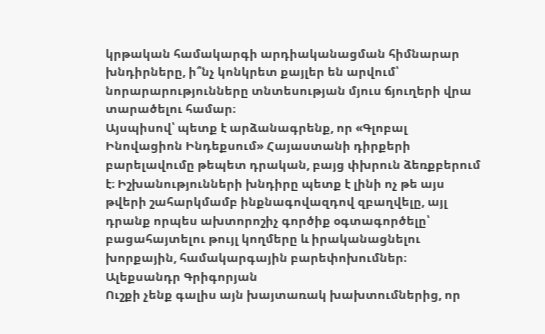կրթական համակարգի արդիականացման հիմնարար խնդիրները, ի՞նչ կոնկրետ քայլեր են արվում՝ նորարարությունները տնտեսության մյուս ճյուղերի վրա տարածելու համար։
Այսպիսով՝ պետք է արձանագրենք, որ «Գլոբալ Ինովացիոն Ինդեքսում» Հայաստանի դիրքերի բարելավումը թեպետ դրական, բայց փխրուն ձեռքբերում է։ Իշխանությունների խնդիրը պետք է լինի ոչ թե այս թվերի շահարկմամբ ինքնագովազդով զբաղվելը, այլ դրանք որպես ախտորոշիչ գործիք օգտագործելը՝ բացահայտելու թույլ կողմերը և իրականացնելու խորքային, համակարգային բարեփոխումներ։
Ալեքսանդր Գրիգորյան
Ուշքի չենք գալիս այն խայտառակ խախտումներից, որ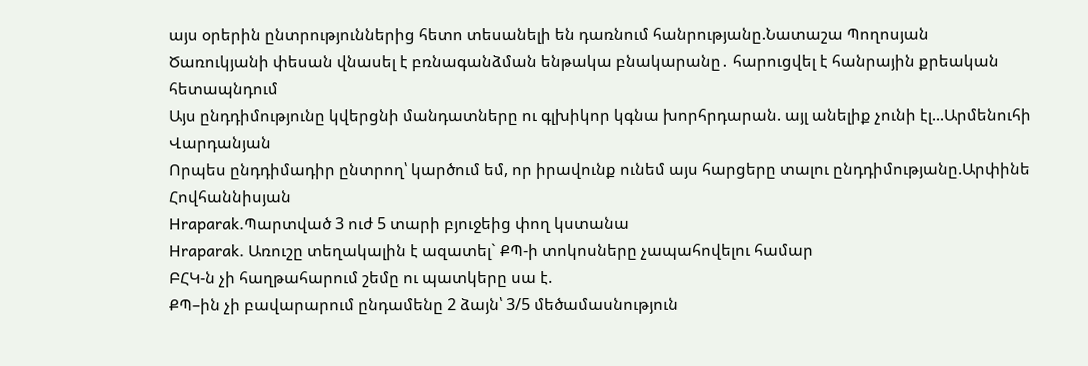այս օրերին ընտրություններից հետո տեսանելի են դառնում հանրությանը.Նատաշա Պողոսյան
Ծառուկյանի փեսան վնասել է բռնագանձման ենթակա բնակարանը․ հարուցվել է հանրային քրեական հետապնդում
Այս ընդդիմությունը կվերցնի մանդատները ու գլխիկոր կգնա խորհրդարան. այլ անելիք չունի էլ...Արմենուհի Վարդանյան
Որպես ընդդիմադիր ընտրող՝ կարծում եմ, որ իրավունք ունեմ այս հարցերը տալու ընդդիմությանը.Արփինե Հովհաննիսյան
Hraparak.Պարտված 3 ուժ 5 տարի բյուջեից փող կստանա
Hraparak. Առուշը տեղակալին է ազատել` ՔՊ-ի տոկոսները չապահովելու համար
ԲՀԿ-ն չի հաղթահարում շեմը ու պատկերը սա է.
ՔՊ–ին չի բավարարում ընդամենը 2 ձայն՝ 3/5 մեծամասնություն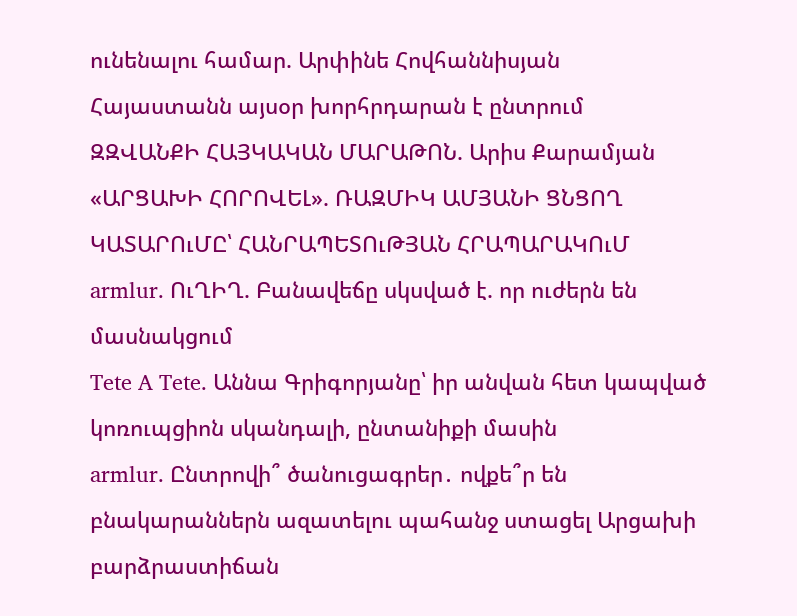ունենալու համար. Արփինե Հովհաննիսյան
Հայաստանն այսօր խորհրդարան է ընտրում
ԶԶՎԱՆՔԻ ՀԱՅԿԱԿԱՆ ՄԱՐԱԹՈՆ. Արիս Քարամյան
«ԱՐՑԱԽԻ ՀՈՐՈՎԵԼ». ՌԱԶՄԻԿ ԱՄՅԱՆԻ ՑՆՑՈՂ ԿԱՏԱՐՈւՄԸ՝ ՀԱՆՐԱՊԵՏՈւԹՅԱՆ ՀՐԱՊԱՐԱԿՈւՄ
armlur. ՈւՂԻՂ. Բանավեճը սկսված է. որ ուժերն են մասնակցում
Tete A Tete. Աննա Գրիգորյանը՝ իր անվան հետ կապված կոռուպցիոն սկանդալի, ընտանիքի մասին
armlur. Ընտրովի՞ ծանուցագրեր․ ովքե՞ր են բնակարաններն ազատելու պահանջ ստացել Արցախի բարձրաստիճան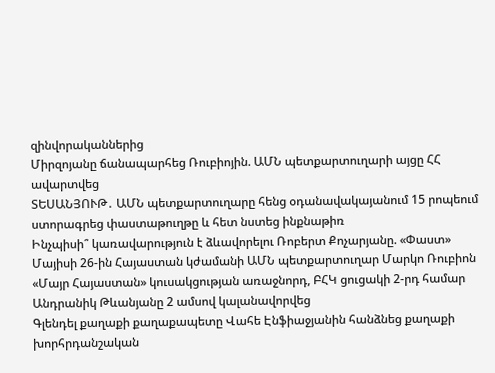զինվորականներից
Միրզոյանը ճանապարհեց Ռուբիոյին. ԱՄՆ պետքարտուղարի այցը ՀՀ ավարտվեց
ՏԵՍԱՆՅՈՒԹ․ ԱՄՆ պետքարտուղարը հենց օդանավակայանում 15 րոպեում ստորագրեց փաստաթուղթը և հետ նստեց ինքնաթիռ
Ինչպիսի՞ կառավարություն է ձևավորելու Ռոբերտ Քոչարյանը. «Փաստ»
Մայիսի 26-ին Հայաստան կժամանի ԱՄՆ պետքարտուղար Մարկո Ռուբիոն
«Մայր Հայաստան» կուսակցության առաջնորդ, ԲՀԿ ցուցակի 2-րդ համար Անդրանիկ Թևանյանը 2 ամսով կալանավորվեց
Գլենդել քաղաքի քաղաքապետը Վահե Էնֆիաջյանին հանձնեց քաղաքի խորհրդանշական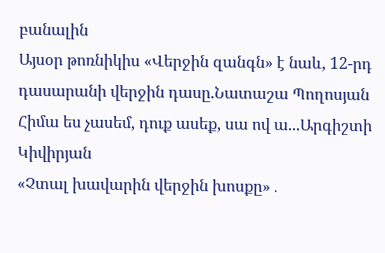բանալին
Այսօր թոռնիկիս «Վերջին զանգն» է նաև, 12-րդ դասարանի վերջին դասը.Նատաշա Պողոսյան
Հիմա ես չասեմ, դուք ասեք, սա ով ա...Արգիշտի Կիվիրյան
«Չտալ խավարին վերջին խոսքը»․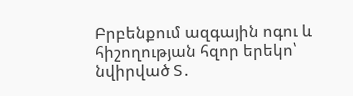Բրբենքում ազգային ոգու և հիշողության հզոր երեկո՝ նվիրված Տ․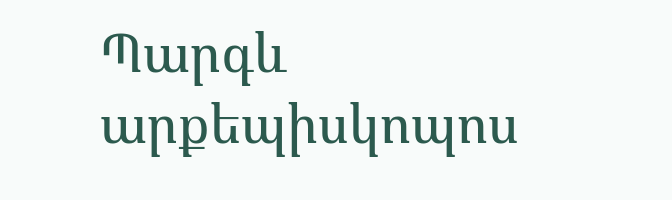Պարգև արքեպիսկոպոս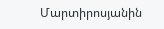Մարտիրոսյանին